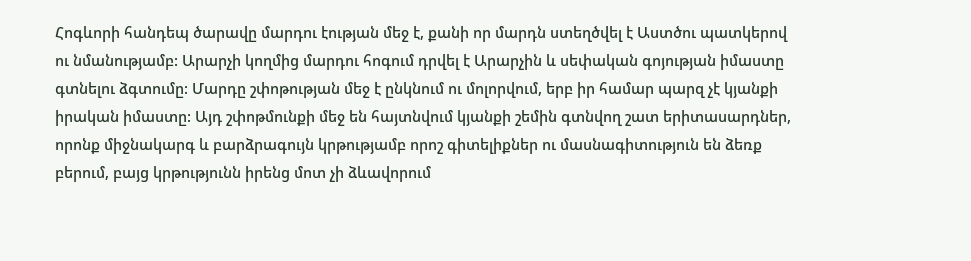Հոգևորի հանդեպ ծարավը մարդու էության մեջ է, քանի որ մարդն ստեղծվել է Աստծու պատկերով ու նմանությամբ: Արարչի կողմից մարդու հոգում դրվել է Արարչին և սեփական գոյության իմաստը գտնելու ձգտումը: Մարդը շփոթության մեջ է ընկնում ու մոլորվում, երբ իր համար պարզ չէ կյանքի իրական իմաստը: Այդ շփոթմունքի մեջ են հայտնվում կյանքի շեմին գտնվող շատ երիտասարդներ, որոնք միջնակարգ և բարձրագույն կրթությամբ որոշ գիտելիքներ ու մասնագիտություն են ձեռք բերում, բայց կրթությունն իրենց մոտ չի ձևավորում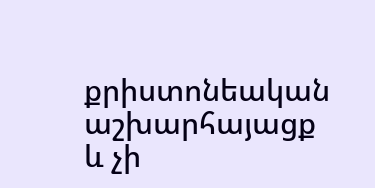քրիստոնեական աշխարհայացք և չի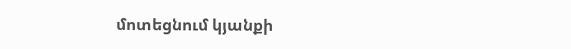մոտեցնում կյանքի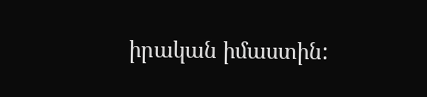իրական իմաստին: